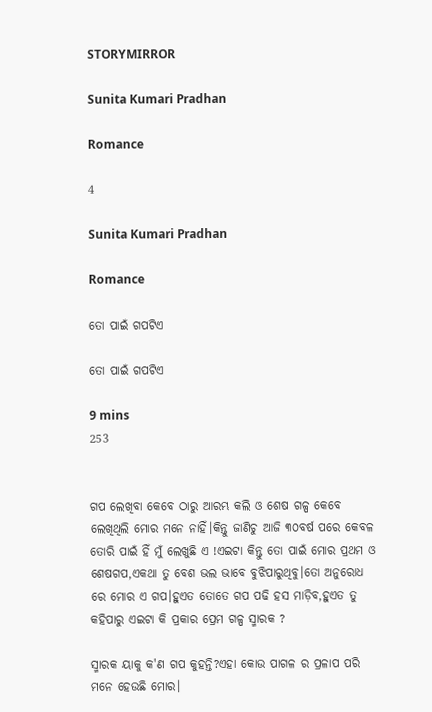STORYMIRROR

Sunita Kumari Pradhan

Romance

4

Sunita Kumari Pradhan

Romance

ତୋ ପାଇଁ ଗପଟିଏ

ତୋ ପାଇଁ ଗପଟିଏ

9 mins
253


ଗପ ଲେଖିବା କେବେ ଠାରୁ ଆରମ୍ଭ କଲି ଓ ଶେଷ ଗଳ୍ପ କେବେ ଲେଖିଥିଲି ମୋର ମନେ ନାହିଁ।କିନ୍ତୁ ଜାଣିଚୁ ଆଜି ୩୦ବର୍ଷ ପରେ କେବଳ ତୋରି ପାଇଁ ହିଁ ମୁଁ ଲେଖୁଛି ଏ !ଏଇଟା କିନ୍ତୁ ତୋ ପାଇଁ ମୋର ପ୍ରଥମ ଓ ଶେଷଗପ,ଏକଥା ତୁ ବେଶ ଭଲ ଭାବେ ବୁଝିପାରୁଥିବୁ।ତୋ ଅନୁରୋଧ ରେ ମୋର ଏ ଗପ।ହୁଏତ ତୋତେ ଗପ ପଢି ହସ ମାଡ଼ିବ,ହୁଏତ ତୁ କହିପାରୁ ଏଇଟା କି ପ୍ରକାର ପ୍ରେମ ଗଳ୍ପ ସ୍ମାରକ ?

ସ୍ମାରକ ୟାକୁ କ'ଣ ଗପ କୁହନ୍ତି?ଏହା କୋଉ ପାଗଳ ର ପ୍ରଳାପ ପରି ମନେ ହେଉଛି ମୋର।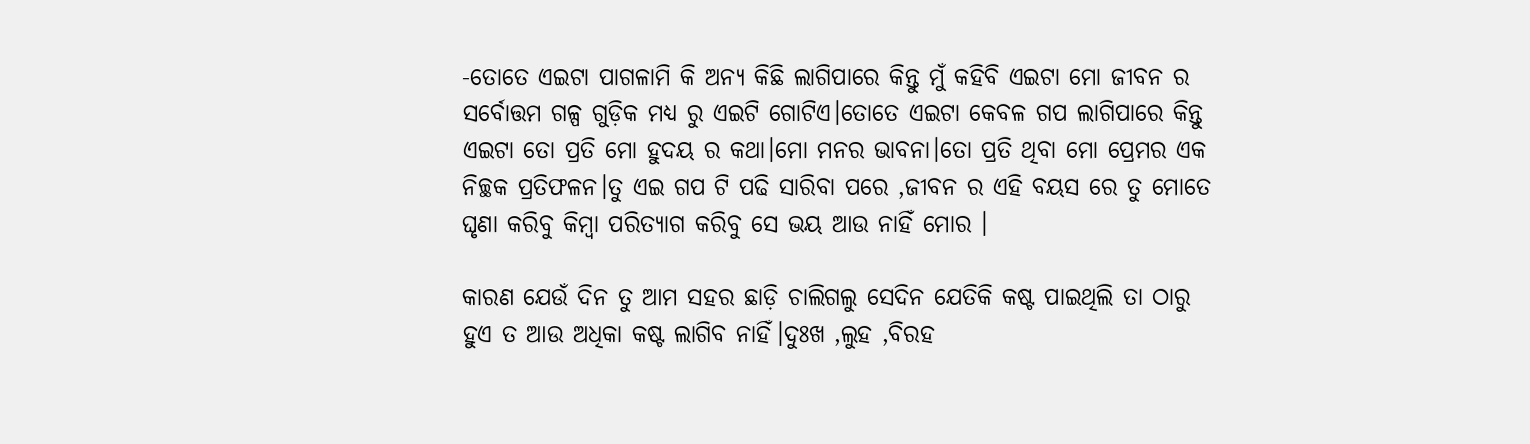-ତୋତେ ଏଇଟା ପାଗଳାମି କି ଅନ୍ୟ କିଛି ଲାଗିପାରେ କିନ୍ତୁ ମୁଁ କହିବି ଏଇଟା ମୋ ଜୀବନ ର ସର୍ବୋତ୍ତମ ଗଳ୍ପ ଗୁଡ଼ିକ ମଧ୍ୟ ରୁ ଏଇଟି ଗୋଟିଏ।ତୋତେ ଏଇଟା କେବଳ ଗପ ଲାଗିପାରେ କିନ୍ତୁ ଏଇଟା ତୋ ପ୍ରତି ମୋ ହୁଦୟ ର କଥା।ମୋ ମନର ଭାବନା।ତୋ ପ୍ରତି ଥିବା ମୋ ପ୍ରେମର ଏକ ନିଚ୍ଛକ ପ୍ରତିଫଳନ।ତୁ ଏଇ ଗପ ଟି ପଢି ସାରିବା ପରେ ,ଜୀବନ ର ଏହି ବୟସ ରେ ତୁ ମୋତେ ଘୃଣା କରିବୁ କିମ୍ବା ପରିତ୍ୟାଗ କରିବୁ ସେ ଭୟ ଆଉ ନାହିଁ ମୋର ।

କାରଣ ଯେଉଁ ଦିନ ତୁ ଆମ ସହର ଛାଡ଼ି ଚାଲିଗଲୁ ସେଦିନ ଯେତିକି କଷ୍ଟ ପାଇଥିଲି ତା ଠାରୁ ହୁଏ ତ ଆଉ ଅଧିକା କଷ୍ଟ ଲାଗିବ ନାହିଁ।ଦୁଃଖ ,ଲୁହ ,ବିରହ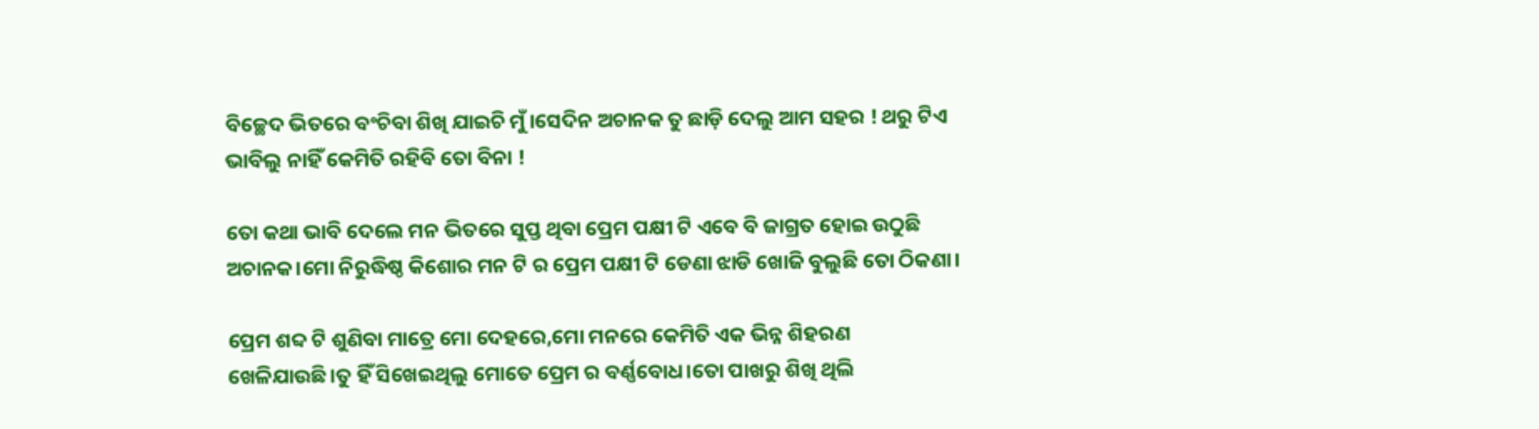ବିଚ୍ଛେଦ ଭିତରେ ବଂଚିବା ଶିଖି ଯାଇଚି ମୁଁ।ସେଦିନ ଅଚାନକ ତୁ ଛାଡ଼ି ଦେଲୁ ଆମ ସହର ! ଥରୁ ଟିଏ ଭାବିଲୁ ନାହିଁ କେମିତି ରହିବି ତୋ ବିନା !

ତୋ କଥା ଭାବି ଦେଲେ ମନ ଭିତରେ ସୁପ୍ତ ଥିବା ପ୍ରେମ ପକ୍ଷୀ ଟି ଏବେ ବି ଜାଗ୍ରତ ହୋଇ ଉଠୁଛି ଅଚାନକ।ମୋ ନିରୁଦ୍ଧିଷ୍ଠ କିଶୋର ମନ ଟି ର ପ୍ରେମ ପକ୍ଷୀ ଟି ଡେଣା ଝାଡି ଖୋଜି ବୁଲୁଛି ତୋ ଠିକଣା।

ପ୍ରେମ ଶବ୍ଦ ଟି ଶୁଣିବା ମାତ୍ରେ ମୋ ଦେହରେ,ମୋ ମନରେ କେମିତି ଏକ ଭିନ୍ନ ଶିହରଣ ଖେଳିଯାଉଛି।ତୁ ହିଁ ସିଖେଇଥିଲୁ ମୋତେ ପ୍ରେମ ର ବର୍ଣ୍ଣବୋଧ।ତୋ ପାଖରୁ ଶିଖି ଥିଲି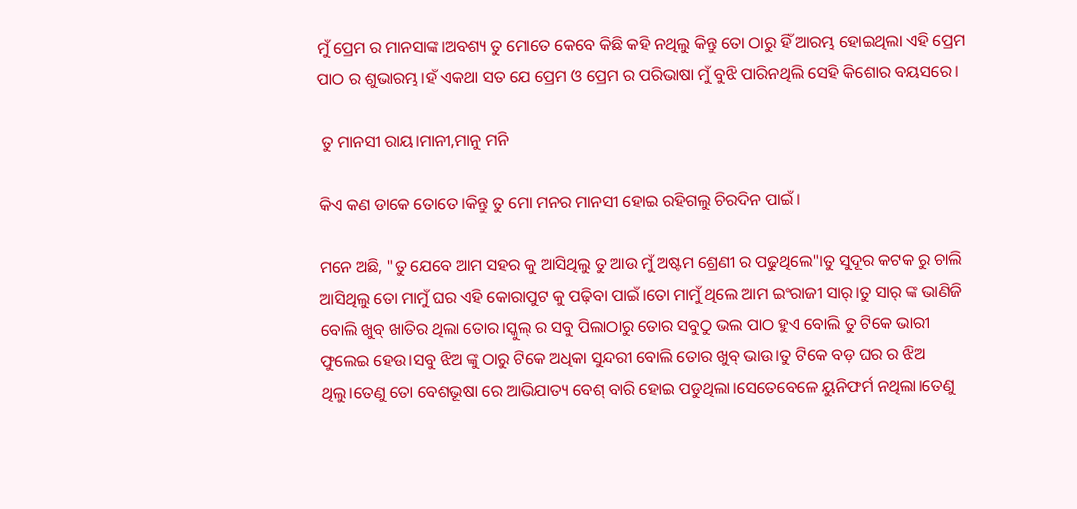ମୁଁ ପ୍ରେମ ର ମାନସାଙ୍କ।ଅବଶ୍ୟ ତୁ ମୋତେ କେବେ କିଛି କହି ନଥିଲୁ କିନ୍ତୁ ତୋ ଠାରୁ ହିଁ ଆରମ୍ଭ ହୋଇଥିଲା ଏହି ପ୍ରେମ ପାଠ ର ଶୁଭାରମ୍ଭ।ହଁ ଏକଥା ସତ ଯେ ପ୍ରେମ ଓ ପ୍ରେମ ର ପରିଭାଷା ମୁଁ ବୁଝି ପାରିନଥିଲି ସେହି କିଶୋର ବୟସରେ।

 ତୁ ମାନସୀ ରାୟ।ମାନୀ,ମାନୁ ମନି

କିଏ କଣ ଡାକେ ତୋତେ।କିନ୍ତୁ ତୁ ମୋ ମନର ମାନସୀ ହୋଇ ରହିଗଲୁ ଚିରଦିନ ପାଇଁ।

ମନେ ଅଛି, "ତୁ ଯେବେ ଆମ ସହର କୁ ଆସିଥିଲୁ ତୁ ଆଉ ମୁଁ ଅଷ୍ଟମ ଶ୍ରେଣୀ ର ପଢୁଥିଲେ"।ତୁ ସୁଦୂର କଟକ ରୁ ଚାଲି ଆସିଥିଲୁ ତୋ ମାମୁଁ ଘର ଏହି କୋରାପୁଟ କୁ ପଢ଼ିବା ପାଇଁ।ତୋ ମାମୁଁ ଥିଲେ ଆମ ଇଂରାଜୀ ସାର୍।ତୁ ସାର୍ ଙ୍କ ଭାଣିଜି ବୋଲି ଖୁବ୍ ଖାତିର ଥିଲା ତୋର।ସ୍କୁଲ୍ ର ସବୁ ପିଲାଠାରୁ ତୋର ସବୁଠୁ ଭଲ ପାଠ ହୁଏ ବୋଲି ତୁ ଟିକେ ଭାରୀ ଫୁଲେଇ ହେଉ।ସବୁ ଝିଅ ଙ୍କୁ ଠାରୁ ଟିକେ ଅଧିକା ସୁନ୍ଦରୀ ବୋଲି ତୋର ଖୁବ୍ ଭାଉ।ତୁ ଟିକେ ବଡ଼ ଘର ର ଝିଅ ଥିଲୁ।ତେଣୁ ତୋ ବେଶଭୂଷା ରେ ଆଭିଯାତ୍ୟ ବେଶ୍ ବାରି ହୋଇ ପଡୁଥିଲା।ସେତେବେଳେ ୟୁନିଫର୍ମ ନଥିଲା।ତେଣୁ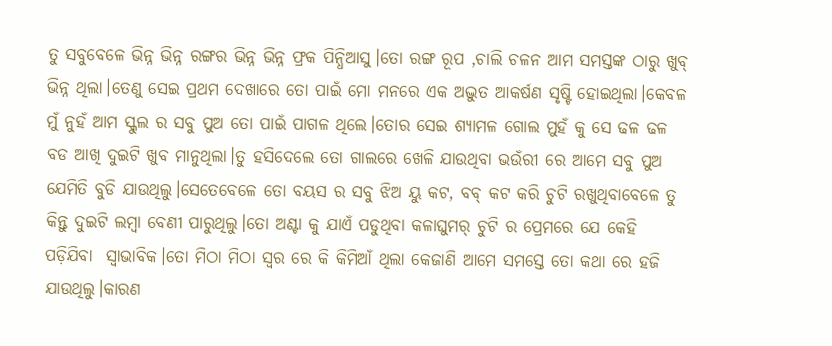ତୁ ସବୁବେଳେ ଭିନ୍ନ ଭିନ୍ନ ରଙ୍ଗର ଭିନ୍ନ ଭିନ୍ନ ଫ୍ରକ ପିନ୍ଧିଆସୁ।ତୋ ରଙ୍ଗ ରୂପ ,ଚାଲି ଚଳନ ଆମ ସମସ୍ତଙ୍କ ଠାରୁ ଖୁବ୍ ଭିନ୍ନ ଥିଲା।ତେଣୁ ସେଇ ପ୍ରଥମ ଦେଖାରେ ତୋ ପାଇଁ ମୋ ମନରେ ଏକ ଅଦ୍ଭୁତ ଆକର୍ଷଣ ସୃଷ୍ଟି ହୋଇଥିଲା।କେବଳ ମୁଁ ନୁହଁ ଆମ ସ୍କୁଲ ର ସବୁ ପୁଅ ତୋ ପାଇଁ ପାଗଳ ଥିଲେ।ତୋର ସେଇ ଶ୍ୟାମଳ ଗୋଲ ମୁହଁ କୁ ସେ ଢଳ ଢଳ ବଡ ଆଖି ଦୁଇଟି ଖୁବ ମାନୁଥିଲା।ତୁ ହସିଦେଲେ ତୋ ଗାଲରେ ଖେଳି ଯାଉଥିବା ଭଉଁରୀ ରେ ଆମେ ସବୁ ପୁଅ ଯେମିତି ବୁଡି ଯାଉଥିଲୁ।ସେତେବେଳେ ତୋ ବୟସ ର ସବୁ ଝିଅ ୟୁ କଟ, ବବ୍ କଟ କରି ଚୁଟି ରଖୁଥିବାବେଳେ ତୁ କିନ୍ତୁ ଦୁଇଟି ଲମ୍ବା ବେଣୀ ପାରୁଥିଲୁ।ତୋ ଅଣ୍ଟା କୁ ଯାଏଁ ପଡୁଥିବା କଳାଘୁମର୍ ଚୁଟି ର ପ୍ରେମରେ ଯେ କେହି ପଡ଼ିଯିବା  ସ୍ଵାଭାବିକ।ତୋ ମିଠା ମିଠା ସ୍ୱର ରେ କି କିମିଆଁ ଥିଲା କେଜାଣି ଆମେ ସମସ୍ତେ ତୋ କଥା ରେ ହଜି ଯାଉଥିଲୁ।କାରଣ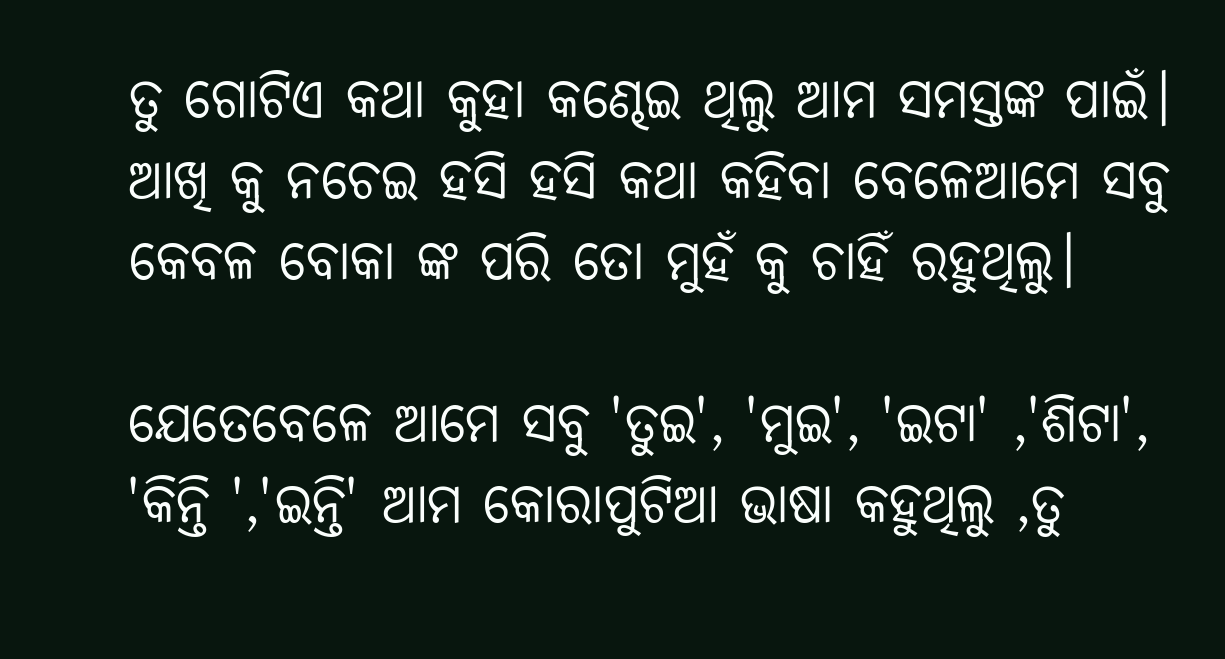ତୁ ଗୋଟିଏ କଥା କୁହା କଣ୍ଢେଇ ଥିଲୁ ଆମ ସମସ୍ତଙ୍କ ପାଇଁ। ଆଖି କୁ ନଚେଇ ହସି ହସି କଥା କହିବା ବେଳେଆମେ ସବୁ କେବଳ ବୋକା ଙ୍କ ପରି ତୋ ମୁହଁ କୁ ଚାହିଁ ରହୁଥିଲୁ।

ଯେତେବେଳେ ଆମେ ସବୁ 'ତୁଇ', 'ମୁଇ', 'ଇଟା' ,'ଶିଟା', 'କିନ୍ତି ','ଇନ୍ତି' ଆମ କୋରାପୁଟିଆ ଭାଷା କହୁଥିଲୁ ,ତୁ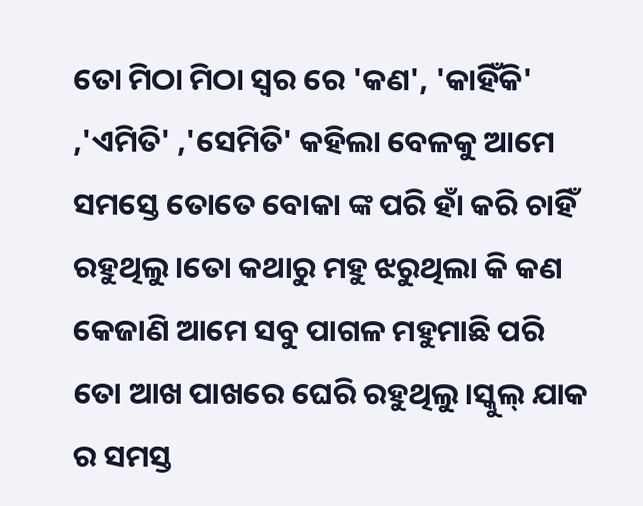ତୋ ମିଠା ମିଠା ସ୍ୱର ରେ 'କଣ', 'କାହିଁକି' ,'ଏମିତି' ,'ସେମିତି' କହିଲା ବେଳକୁ ଆମେ ସମସ୍ତେ ତୋତେ ବୋକା ଙ୍କ ପରି ହାଁ କରି ଚାହିଁ ରହୁଥିଲୁ।ତୋ କଥାରୁ ମହୁ ଝରୁଥିଲା କି କଣ କେଜାଣି ଆମେ ସବୁ ପାଗଳ ମହୁମାଛି ପରି ତୋ ଆଖ ପାଖରେ ଘେରି ରହୁଥିଲୁ।ସ୍କୁଲ୍ ଯାକ ର ସମସ୍ତ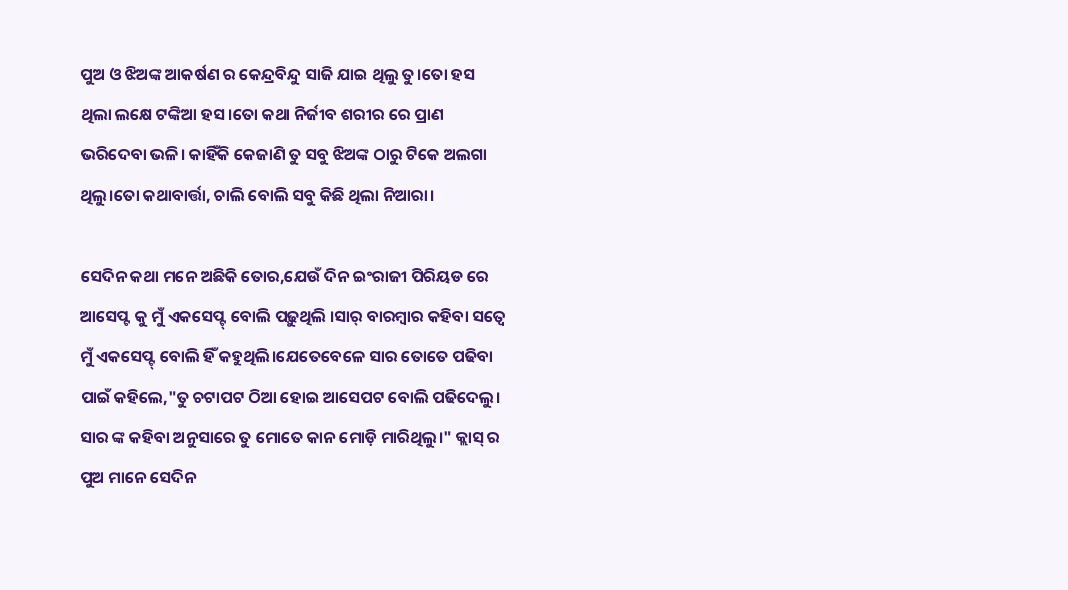ପୁଅ ଓ ଝିଅଙ୍କ ଆକର୍ଷଣ ର କେନ୍ଦ୍ରବିନ୍ଦୁ ସାଜି ଯାଇ ଥିଲୁ ତୁ।ତୋ ହସ ଥିଲା ଲକ୍ଷେ ଟଙ୍କିଆ ହସ।ତୋ କଥା ନିର୍ଜୀବ ଶରୀର ରେ ପ୍ରାଣ ଭରିଦେବା ଭଳି। କାହିଁକି କେଜାଣି ତୁ ସବୁ ଝିଅଙ୍କ ଠାରୁ ଟିକେ ଅଲଗା ଥିଲୁ।ତୋ କଥାବାର୍ତ୍ତା, ଚାଲି ବୋଲି ସବୁ କିଛି ଥିଲା ନିଆରା।

ସେଦିନ କଥା ମନେ ଅଛିକି ତୋର,ଯେଉଁ ଦିନ ଇଂରାଜୀ ପିରିୟଡ ରେ ଆସେପ୍ଟ କୁ ମୁଁ ଏକସେପ୍ଟ୍ ବୋଲି ପଢ଼ୁଥିଲି ।ସାର୍ ବାରମ୍ବାର କହିବା ସତ୍ୱେ ମୁଁ ଏକସେପ୍ଟ୍ ବୋଲି ହିଁ କହୁଥିଲି।ଯେତେବେଳେ ସାର ତୋତେ ପଢିବା ପାଇଁ କହିଲେ,"ତୁ ଚଟାପଟ ଠିଆ ହୋଇ ଆସେପଟ ବୋଲି ପଢିଦେଲୁ। ସାର ଙ୍କ କହିବା ଅନୁସାରେ ତୁ ମୋତେ କାନ ମୋଡ଼ି ମାରିଥିଲୁ।" କ୍ଲାସ୍ ର ପୁଅ ମାନେ ସେଦିନ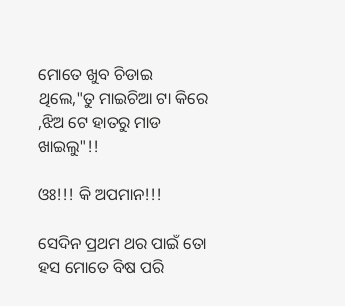ମୋତେ ଖୁବ ଚିଡାଇ ଥିଲେ,"ତୁ ମାଇଚିଆ ଟା କିରେ ,ଝିଅ ଟେ ହାତରୁ ମାଡ ଖାଇଲୁ"!!

ଓଃ!!! କି ଅପମାନ!!!

ସେଦିନ ପ୍ରଥମ ଥର ପାଇଁ ତୋ ହସ ମୋତେ ବିଷ ପରି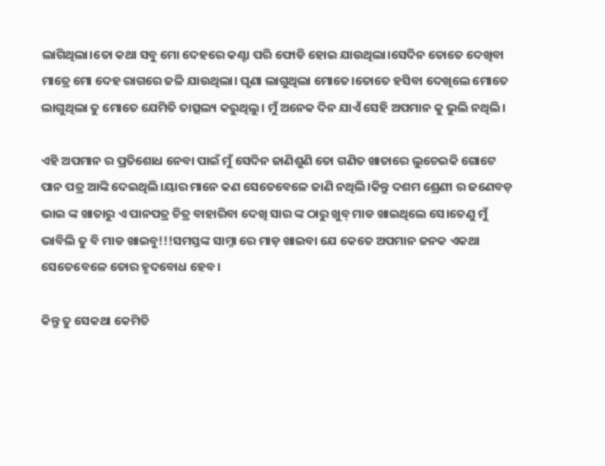ଲାଗିଥିଲା।ତୋ କଥା ସବୁ ମୋ ଦେହରେ କଣ୍ଟା ପରି ଫୋଡି ହୋଇ ଯାଉଥିଲା।ସେଦିନ ତୋତେ ଦେଖିବା ମାତ୍ରେ ମୋ ଦେହ ରାଗରେ ଜଳି ଯାଉଥିଲା। ଘୃଣା ଲାଗୁଥିଲା ମୋତେ।ତୋତେ ହସିବା ଦେଖିଲେ ମୋତେ ଲାଗୁଥିଲା ତୁ ମୋତେ ଯେମିତି ତାତ୍ସଲ୍ୟ କରୁଥିଲୁ। ମୁଁ ଅନେକ ଦିନ ଯାଏଁ ସେହି ଅପମାନ କୁ ଭୁଲି ନଥିଲି।

ଏହି ଅପମାନ ର ପ୍ରତିଶୋଧ ନେବା ପାଇଁ ମୁଁ ସେଦିନ ଜାଣିଶୁଣି ତୋ ଗଣିତ ଖାତାରେ ଲୁଚେଇକି ଗୋଟେ ପାନ ପତ୍ର ଆଙ୍କି ଦେଇଥିଲି।ୟାର ମାନେ କଣ ସେତେବେଳେ ଜାଣି ନଥିଲି।କିନ୍ତୁ ଦଶମ ଶ୍ରେଣୀ ର ଜଣେବଡ଼ ଭାଇ ଙ୍କ ଖାତାରୁ ଏ ପାନପତ୍ର ଚିତ୍ର ବାହାରିବା ଦେଖି ସାର ଙ୍କ ଠାରୁ ଖୁବ୍ ମାଡ ଖାଇଥିଲେ ସେ।ତେଣୁ ମୁଁ ଭାବିଲି ତୁ ବି ମାଡ ଖାଇବୁ!!!ସମସ୍ତଙ୍କ ସାମ୍ନା ରେ ମାଡ଼ ଖାଇବା ଯେ କେତେ ଅପମାନ ଜନକ ଏକଥା ସେତେବେଳେ ତୋର ହୃଦବୋଧ ହେବ।

କିନ୍ତୁ ତୁ ସେକଥା କେମିତି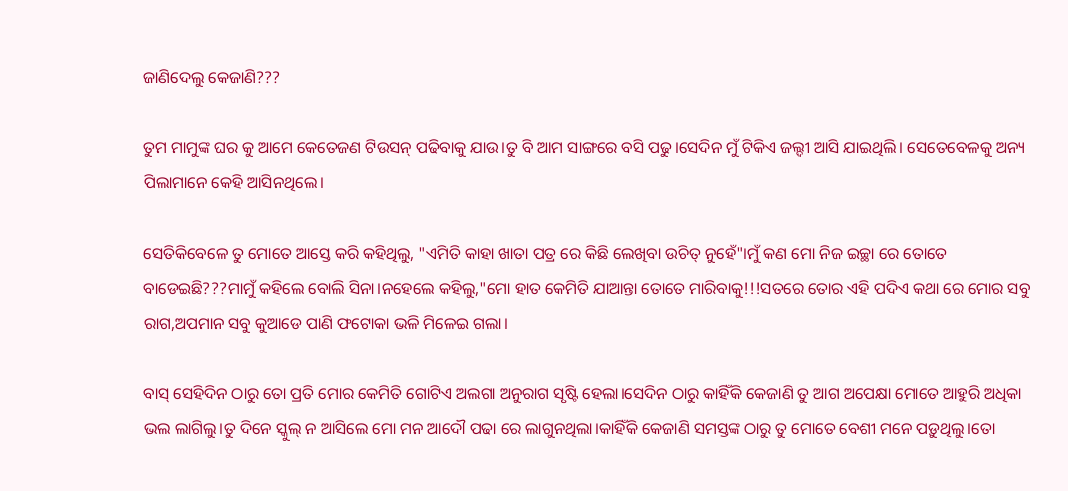ଜାଣିଦେଲୁ କେଜାଣି???

ତୁମ ମାମୁଙ୍କ ଘର କୁ ଆମେ କେତେଜଣ ଟିଉସନ୍ ପଢିବାକୁ ଯାଉ।ତୁ ବି ଆମ ସାଙ୍ଗରେ ବସି ପଢୁ।ସେଦିନ ମୁଁ ଟିକିଏ ଜଲ୍ଦୀ ଆସି ଯାଇଥିଲି। ସେତେବେଳକୁ ଅନ୍ୟ ପିଲାମାନେ କେହି ଆସିନଥିଲେ।

ସେତିକିବେଳେ ତୁ ମୋତେ ଆସ୍ତେ କରି କହିଥିଲୁ, "ଏମିତି କାହା ଖାତା ପତ୍ର ରେ କିଛି ଲେଖିବା ଉଚିତ୍ ନୁହେଁ"।ମୁଁ କଣ ମୋ ନିଜ ଇଚ୍ଛା ରେ ତୋତେ ବାଡେଇଛି???ମାମୁଁ କହିଲେ ବୋଲି ସିନା।ନହେଲେ କହିଲୁ,"ମୋ ହାତ କେମିତି ଯାଆନ୍ତା ତୋତେ ମାରିବାକୁ!!!ସତରେ ତୋର ଏହି ପଦିଏ କଥା ରେ ମୋର ସବୁ ରାଗ,ଅପମାନ ସବୁ କୁଆଡେ ପାଣି ଫଟୋକା ଭଳି ମିଳେଇ ଗଲା।

ବାସ୍ ସେହିଦିନ ଠାରୁ ତୋ ପ୍ରତି ମୋର କେମିତି ଗୋଟିଏ ଅଲଗା ଅନୁରାଗ ସୃଷ୍ଟି ହେଲା।ସେଦିନ ଠାରୁ କାହିଁକି କେଜାଣି ତୁ ଆଗ ଅପେକ୍ଷା ମୋତେ ଆହୁରି ଅଧିକା ଭଲ ଲାଗିଲୁ।ତୁ ଦିନେ ସ୍କୁଲ୍ ନ ଆସିଲେ ମୋ ମନ ଆଦୌ ପଢା ରେ ଲାଗୁନଥିଲା।କାହିଁକି କେଜାଣି ସମସ୍ତଙ୍କ ଠାରୁ ତୁ ମୋତେ ବେଶୀ ମନେ ପଡ଼ୁଥିଲୁ।ତୋ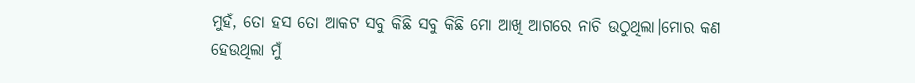ମୁହଁ, ତୋ ହସ ତୋ ଆକଟ ସବୁ କିଛି ସବୁ କିଛି ମୋ ଆଖି ଆଗରେ ନାଚି ଉଠୁଥିଲା।ମୋର କଣ ହେଉଥିଲା ମୁଁ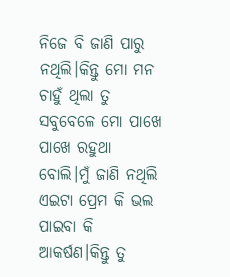ନିଜେ ବି ଜାଣି ପାରୁ ନଥିଲି।କିନ୍ତୁ ମୋ ମନ ଚାହୁଁ ଥିଲା ତୁ ସବୁବେଳେ ମୋ ପାଖେ ପାଖେ ରହୁଥା ବୋଲି।ମୁଁ ଜାଣି ନଥିଲି ଏଇଟା ପ୍ରେମ କି ଭଲ ପାଇବା କି ଆକର୍ଷଣ।କିନ୍ତୁ ତୁ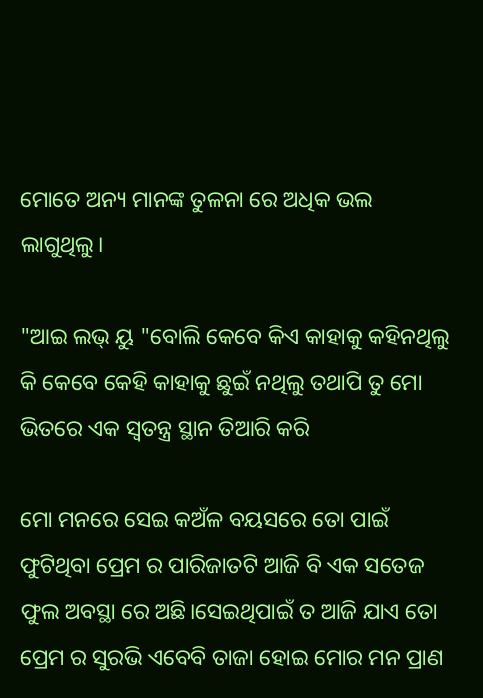ମୋତେ ଅନ୍ୟ ମାନଙ୍କ ତୁଳନା ରେ ଅଧିକ ଭଲ ଲାଗୁଥିଲୁ।

"ଆଇ ଲଭ୍ ୟୁ "ବୋଲି କେବେ କିଏ କାହାକୁ କହିନଥିଲୁ କି କେବେ କେହି କାହାକୁ ଛୁଇଁ ନଥିଲୁ ତଥାପି ତୁ ମୋ ଭିତରେ ଏକ ସ୍ବତନ୍ତ୍ର ସ୍ଥାନ ତିଆରି କରି

ମୋ ମନରେ ସେଇ କଅଁଳ ବୟସରେ ତୋ ପାଇଁ ଫୁଟିଥିବା ପ୍ରେମ ର ପାରିଜାତଟି ଆଜି ବି ଏକ ସତେଜ ଫୁଲ ଅବସ୍ଥା ରେ ଅଛି।ସେଇଥିପାଇଁ ତ ଆଜି ଯାଏ ତୋ ପ୍ରେମ ର ସୁରଭି ଏବେବି ତାଜା ହୋଇ ମୋର ମନ ପ୍ରାଣ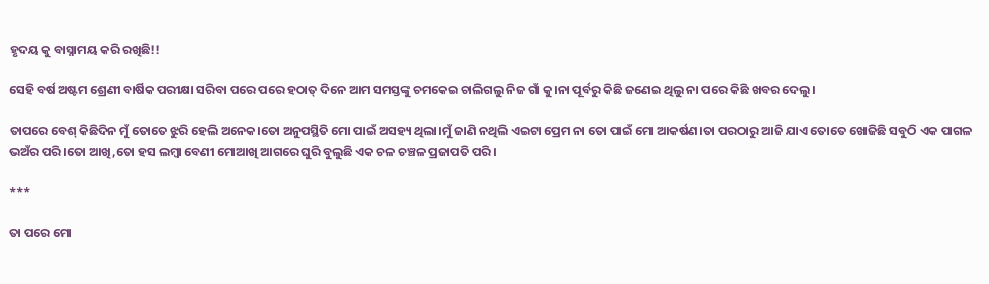ହୃଦୟ କୁ ବାସ୍ନାମୟ କରି ରଖିଛି!!

ସେହି ବର୍ଷ ଅଷ୍ଟମ ଶ୍ରେଣୀ ବାର୍ଷିକ ପରୀକ୍ଷା ସରିବା ପରେ ପରେ ହଠାତ୍ ଦିନେ ଆମ ସମସ୍ତଙ୍କୁ ଚମକେଇ ଚାଲିଗଲୁ ନିଜ ଗାଁ କୁ।ନା ପୂର୍ବରୁ କିଛି ଜଣେଇ ଥିଲୁ ନା ପରେ କିଛି ଖବର ଦେଲୁ।

ତାପରେ ବେଶ୍ କିଛିଦିନ ମୁଁ ତୋତେ ଝୁରି ହେଲି ଅନେକ।ତୋ ଅନୁପସ୍ଥିତି ମୋ ପାଇଁ ଅସହ୍ୟ ଥିଲା।ମୁଁ ଜାଣି ନଥିଲି ଏଇଟା ପ୍ରେମ ନା ତୋ ପାଇଁ ମୋ ଆକର୍ଷଣ।ତା ପରଠାରୁ ଆଜି ଯାଏ ତୋତେ ଖୋଜିଛି ସବୁଠି ଏକ ପାଗଳ ଭଅଁର ପରି।ତୋ ଆଖି,ତୋ ହସ ଲମ୍ବା ବେଣୀ ମୋଆଖି ଆଗରେ ଘୁରି ବୁଲୁଛି ଏକ ଚଳ ଚଞ୍ଚଳ ପ୍ରଜାପତି ପରି।

***

ତା ପରେ ମୋ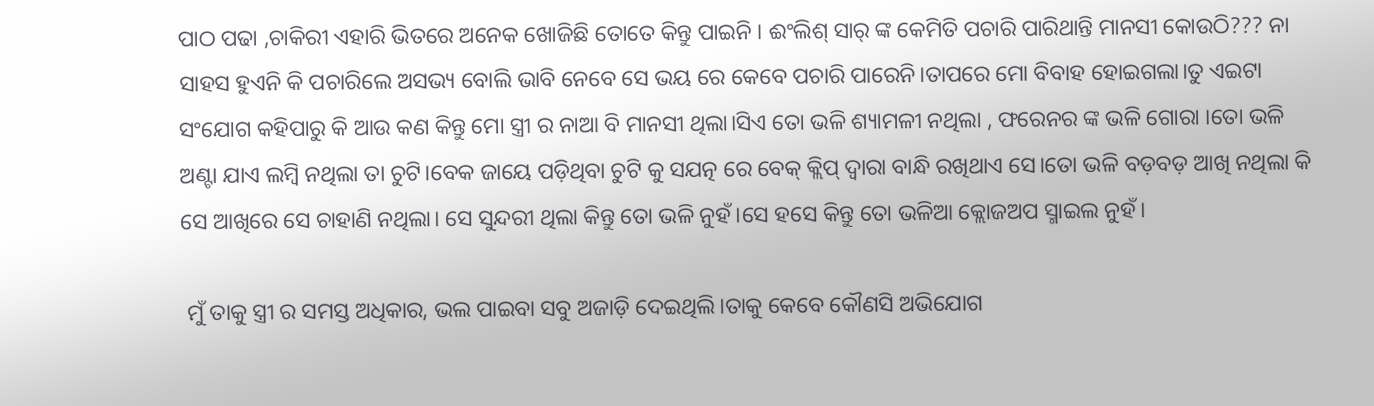ପାଠ ପଢା ,ଚାକିରୀ ଏହାରି ଭିତରେ ଅନେକ ଖୋଜିଛି ତୋତେ କିନ୍ତୁ ପାଇନି । ଈଂଲିଶ୍ ସାର୍ ଙ୍କ କେମିତି ପଚାରି ପାରିଥାନ୍ତି ମାନସୀ କୋଉଠି??? ନା ସାହସ ହୁଏନି କି ପଚାରିଲେ ଅସଭ୍ୟ ବୋଲି ଭାବି ନେବେ ସେ ଭୟ ରେ କେବେ ପଚାରି ପାରେନି।ତାପରେ ମୋ ବିବାହ ହୋଇଗଲା।ତୁ ଏଇଟା ସଂଯୋଗ କହିପାରୁ କି ଆଉ କଣ କିନ୍ତୁ ମୋ ସ୍ତ୍ରୀ ର ନାଆ ବି ମାନସୀ ଥିଲା।ସିଏ ତୋ ଭଳି ଶ୍ୟାମଳୀ ନଥିଲା , ଫରେନର ଙ୍କ ଭଳି ଗୋରା ।ତୋ ଭଳି ଅଣ୍ଟା ଯାଏ ଲମ୍ବି ନଥିଲା ତା ଚୁଟି।ବେକ ଜାୟେ ପଡ଼ିଥିବା ଚୁଟି କୁ ସଯତ୍ନ ରେ ବେକ୍ କ୍ଲିପ୍ ଦ୍ଵାରା ବାନ୍ଧି ରଖିଥାଏ ସେ।ତୋ ଭଳି ବଡ଼ବଡ଼ ଆଖି ନଥିଲା କି ସେ ଆଖିରେ ସେ ଚାହାଣି ନଥିଲା। ସେ ସୁନ୍ଦରୀ ଥିଲା କିନ୍ତୁ ତୋ ଭଳି ନୁହଁ।ସେ ହସେ କିନ୍ତୁ ତୋ ଭଳିଆ କ୍ଲୋଜଅପ ସ୍ମାଇଲ ନୁହଁ।

 ମୁଁ ତାକୁ ସ୍ତ୍ରୀ ର ସମସ୍ତ ଅଧିକାର, ଭଲ ପାଇବା ସବୁ ଅଜାଡ଼ି ଦେଇଥିଲି।ତାକୁ କେବେ କୌଣସି ଅଭିଯୋଗ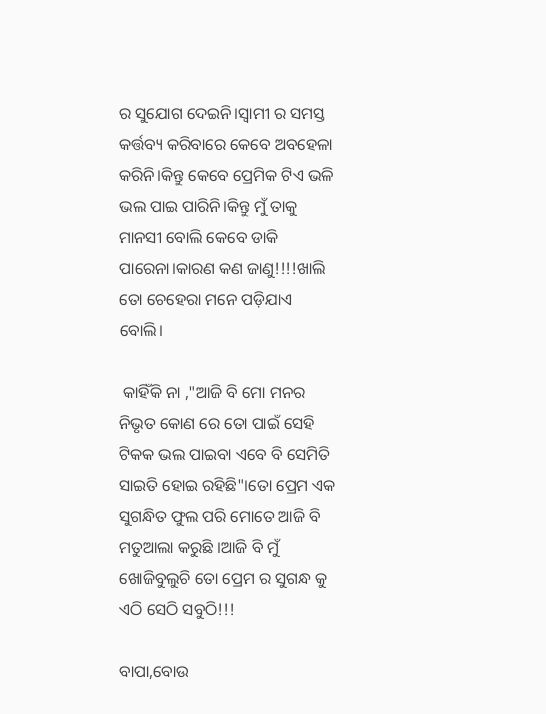ର ସୁଯୋଗ ଦେଇନି।ସ୍ବାମୀ ର ସମସ୍ତ କର୍ତ୍ତବ୍ୟ କରିବାରେ କେବେ ଅବହେଳା କରିନି।କିନ୍ତୁ କେବେ ପ୍ରେମିକ ଟିଏ ଭଳି ଭଲ ପାଇ ପାରିନି।କିନ୍ତୁ ମୁଁ ତାକୁ ମାନସୀ ବୋଲି କେବେ ଡାକି ପାରେନା।କାରଣ କଣ ଜାଣୁ!!!!ଖାଲି ତୋ ଚେହେରା ମନେ ପଡ଼ିଯାଏ ବୋଲି।

 କାହିଁକି ନା ,"ଆଜି ବି ମୋ ମନର ନିଭୃତ କୋଣ ରେ ତୋ ପାଇଁ ସେହି ଟିକକ ଭଲ ପାଇବା ଏବେ ବି ସେମିତି ସାଇତି ହୋଇ ରହିଛି"।ତୋ ପ୍ରେମ ଏକ ସୁଗନ୍ଧିତ ଫୁଲ ପରି ମୋତେ ଆଜି ବି ମତୁଆଲା କରୁଛି ।ଆଜି ବି ମୁଁ ଖୋଜିବୁଲୁଚି ତୋ ପ୍ରେମ ର ସୁଗନ୍ଧ କୁ ଏଠି ସେଠି ସବୁଠି!!!

ବାପା,ବୋଉ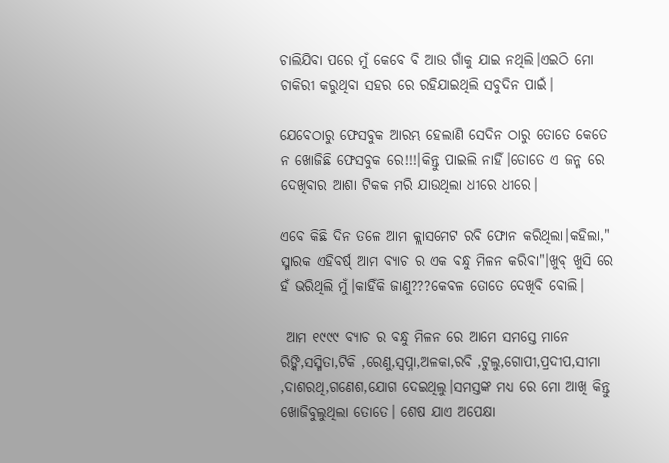ଚାଲିଯିବା ପରେ ମୁଁ କେବେ ବି ଆଉ ଗାଁକୁ ଯାଇ ନଥିଲି।ଏଇଠି ମୋ ଚାକିରୀ କରୁଥିବା ସହର ରେ ରହିଯାଇଥିଲି ସବୁଦିନ ପାଇଁ।

ଯେବେଠାରୁ ଫେସବୁକ ଆରମ୍ଭ ହେଲାଣି ସେଦିନ ଠାରୁ ତୋତେ କେତେ ନ ଖୋଜିଛି ଫେସବୁକ ରେ!!!।କିନ୍ତୁ ପାଇଲି ନାହିଁ।ତୋତେ ଏ ଜନ୍ମ ରେ ଦେଖିବାର ଆଶା ଟିକକ ମରି ଯାଉଥିଲା ଧୀରେ ଧୀରେ।

ଏବେ କିଛି ଦିନ ତଳେ ଆମ କ୍ଲାସମେଟ ରବି ଫୋନ କରିଥିଲା।କହିଲା," ସ୍ମାରକ ଏହିବର୍ଷ୍ ଆମ ବ୍ୟାଚ ର ଏକ ବନ୍ଧୁ ମିଳନ କରିବା"।ଖୁବ୍ ଖୁସି ରେ ହଁ ଭରିଥିଲି ମୁଁ।କାହିଁକି ଜାଣୁ???କେବଳ ତୋତେ ଦେଖିବି ବୋଲି।

 ଆମ ୧୯୯୯ ବ୍ୟାଚ ର ବନ୍ଧୁ ମିଳନ ରେ ଆମେ ସମସ୍ତେ ମାନେ ରିଙ୍କି,ସସ୍ମିତା,ଟିକି ,ରେଣୁ,ସ୍ୱପ୍ନା,ଅଳକା,ରବି ,ଟୁଲୁ,ଗୋପୀ,ପ୍ରଦୀପ,ସୀମା ,ଦାଶରଥି,ଗଣେଶ,ଯୋଗ ଦେଇଥିଲୁ।ସମସ୍ତଙ୍କ ମଧ୍ୟ ରେ ମୋ ଆଖି କିନ୍ତୁ ଖୋଜିବୁଲୁଥିଲା ତୋତେ। ଶେଷ ଯାଏ ଅପେକ୍ଷା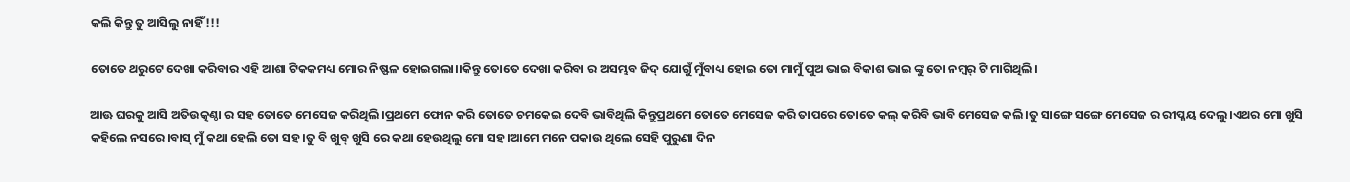କଲି କିନ୍ତୁ ତୁ ଆସିଲୁ ନାହିଁ!!!

ତୋତେ ଥରୁଟେ ଦେଖା କରିବାର ଏହି ଆଶା ଟିକକମଧ୍ୟ ମୋର ନିଷ୍ଫଳ ହୋଇଗଲା।।କିନ୍ତୁ ତୋତେ ଦେଖା କରିବା ର ଅସମ୍ଭବ ଜିଦ୍ ଯୋଗୁଁ ମୁଁବାଧ୍ୟ ହୋଇ ତୋ ମାମୁଁ ପୁଅ ଭାଇ ବିକାଶ ଭାଇ ଙ୍କୁ ତୋ ନମ୍ୱର୍ ଟି ମାଗିଥିଲି।

ଆଊ ଘରକୁ ଆସି ଅତିଉତ୍କଣ୍ଠା ର ସହ ତୋତେ ମେସେଜ କରିଥିଲି।ପ୍ରଥମେ ଫୋନ କରି ତୋତେ ଚମକେଇ ଦେବି ଭାବିଥିଲି କିନ୍ତୁପ୍ରଥମେ ତୋତେ ମେସେଜ କରି ତାପରେ ତୋତେ କଲ୍ କରିବି ଭାବି ମେସେଜ କଲି।ତୁ ସାଙ୍ଗେ ସଙ୍ଗେ ମେସେଜ ର ରୀପ୍ଳୟ ଦେଲୁ।ଏଥର ମୋ ଖୁସି କହିଲେ ନସରେ।ବାସ୍ ମୁଁ କଥା ହେଲି ତୋ ସହ।ତୁ ବି ଖୁବ୍ ଖୁସି ରେ କଥା ହେଉଥିଲୁ ମୋ ସହ।ଆମେ ମନେ ପକାଉ ଥିଲେ ସେହି ପୁରୁଣା ଦିନ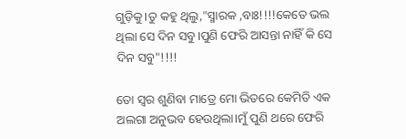ଗୁଡ଼ିକୁ।ତୁ କହୁ ଥିଲୁ,"ସ୍ମାରକ ,ବାଃ!!!!କେତେ ଭଲ ଥିଲା ସେ ଦିନ ସବୁ।ପୁଣି ଫେରି ଆସନ୍ତା ନାହିଁ କି ସେ ଦିନ ସବୁ"!!!!

ତୋ ସ୍ୱର ଶୁଣିବା ମାତ୍ରେ ମୋ ଭିତରେ କେମିତି ଏକ ଅଲଗା ଅନୁଭବ ହେଉଥିଲା।ମୁଁ ପୁଣି ଥରେ ଫେରି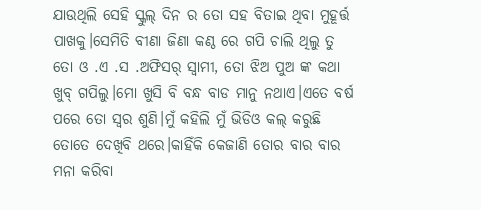ଯାଉଥିଲି ସେହି ସ୍କୁଲ୍ ଦିନ ର ତୋ ସହ ବିତାଇ ଥିବା ମୁହୂର୍ତ୍ତ ପାଖକୁ।ସେମିତି ବୀଣା ଜିଣା କଣ୍ଠ ରେ ଗପି ଚାଲି ଥିଲୁ ତୁ ତୋ ଓ .ଏ .ସ .ଅଫିସର୍ ସ୍ବାମୀ, ତୋ ଝିଅ ପୁଅ ଙ୍କ କଥା ଖୁବ୍ ଗପିଲୁ।ମୋ ଖୁସି ବି ବନ୍ଧ ବାଡ ମାନୁ ନଥାଏ।ଏତେ ବର୍ଷ ପରେ ତୋ ସ୍ୱର ଶୁଣି।ମୁଁ କହିଲି ମୁଁ ଭିଡିଓ କଲ୍ କରୁଛି ତୋତେ ଦେଖିବି ଥରେ।କାହିଁକି କେଜାଣି ତୋର ବାର ବାର ମନା କରିବା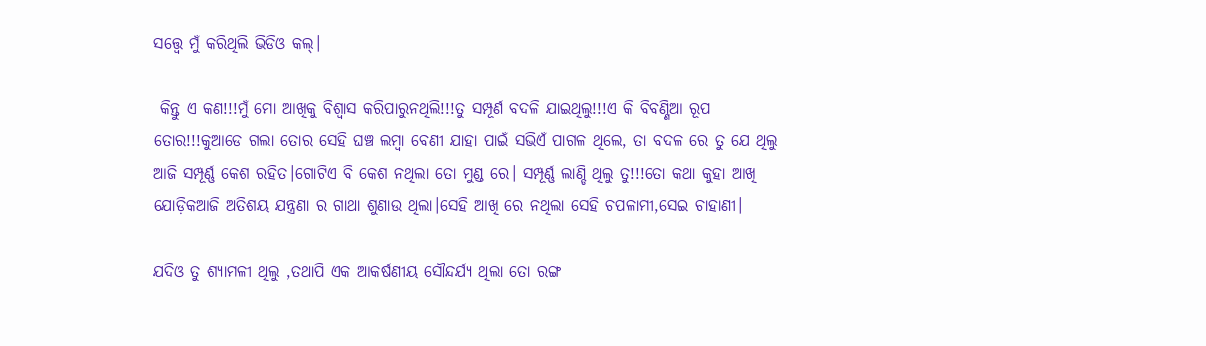ସତ୍ତ୍ବେ ମୁଁ କରିଥିଲି ଭିଡିଓ କଲ୍।

 କିନ୍ତୁ ଏ କଣ!!!ମୁଁ ମୋ ଆଖିକୁ ବିଶ୍ୱାସ କରିପାରୁନଥିଲି!!!ତୁ ସମ୍ପୂର୍ଣ ବଦଳି ଯାଇଥିଲୁ!!!ଏ କି ବିବଣ୍ଣିଆ ରୂପ ତୋର!!!କୁଆଡେ ଗଲା ତୋର ସେହି ଘଞ୍ଚ ଲମ୍ବା ବେଣୀ ଯାହା ପାଇଁ ସଭିଏଁ ପାଗଳ ଥିଲେ, ତା ବଦଳ ରେ ତୁ ଯେ ଥିଲୁ ଆଜି ସମ୍ପୂର୍ଣ୍ଣ କେଶ ରହିତ।ଗୋଟିଏ ବି କେଶ ନଥିଲା ତୋ ମୁଣ୍ଡ ରେ। ସମ୍ପୂର୍ଣ୍ଣ ଲାଣ୍ଡି ଥିଲୁ ତୁ!!!ତୋ କଥା କୁହା ଆଖି ଯୋଡ଼ିକଆଜି ଅତିଶୟ ଯନ୍ତ୍ରଣା ର ଗାଥା ଶୁଣାଉ ଥିଲା।ସେହି ଆଖି ରେ ନଥିଲା ସେହି ଚପଳାମୀ,ସେଇ ଚାହାଣୀ।

ଯଦିଓ ତୁ ଶ୍ୟାମଳୀ ଥିଲୁ ,ତଥାପି ଏକ ଆକର୍ଷଣୀୟ ସୌନ୍ଦର୍ଯ୍ୟ ଥିଲା ତୋ ରଙ୍ଗ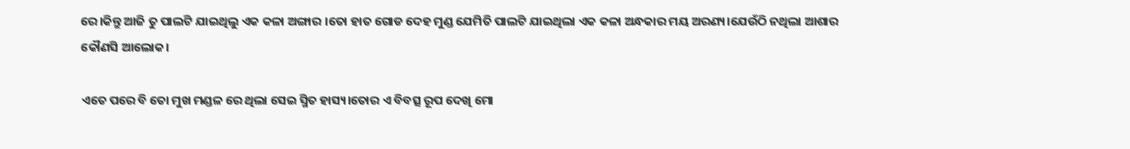ରେ।କିନ୍ତୁ ଆଜି ତୁ ପାଲଟି ଯାଇଥିଲୁ ଏକ କଳା ଅଙ୍ଗାର ।ତୋ ହାତ ଗୋଡ ଦେହ ମୁଣ୍ଡ ଯେମିତି ପାଲଟି ଯାଇଥିଲା ଏକ କଳା ଅନ୍ଧକାର ମୟ ଅରଣ୍ୟ।ଯେଉଁଠି ନଥିଲା ଆଶାର କୌଣସି ଆଲୋକ।

ଏତେ ପରେ ବି ତୋ ମୁଖ ମଣ୍ଡଳ ରେ ଥିଲା ସେଇ ସ୍ମିତ ହାସ୍ୟ।ତୋର ଏ ବିବତ୍ସ ରୂପ ଦେଖି ମୋ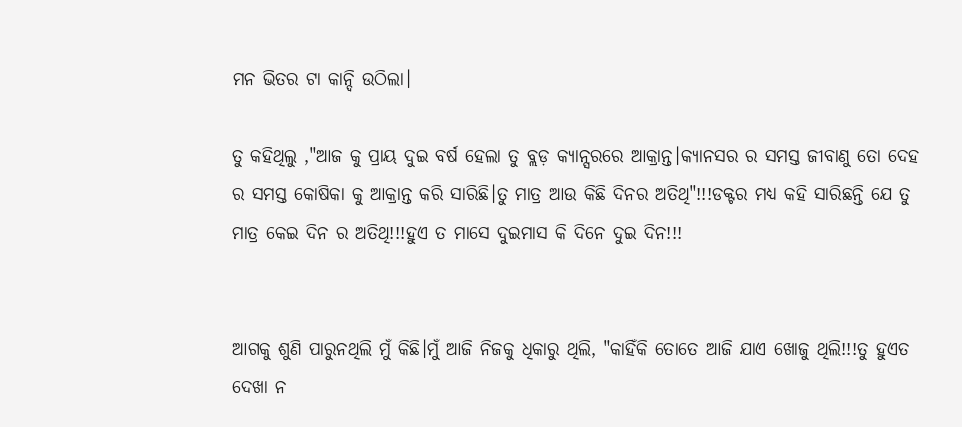ମନ ଭିତର ଟା କାନ୍ଦି ଉଠିଲା।

ତୁ କହିଥିଲୁ ,"ଆଜ କୁ ପ୍ରାୟ ଦୁଇ ବର୍ଷ ହେଲା ତୁ ବ୍ଲଡ଼ କ୍ୟାନ୍ସରରେ ଆକ୍ରାନ୍ତ।କ୍ୟାନସର ର ସମସ୍ତ ଜୀବାଣୁ ତୋ ଦେହ ର ସମସ୍ତ କୋଷିକା କୁ ଆକ୍ରାନ୍ତ କରି ସାରିଛି।ତୁ ମାତ୍ର ଆଉ କିଛି ଦିନର ଅତିଥି"!!!ଡକ୍ଟର ମଧ୍ୟ କହି ସାରିଛନ୍ତି ଯେ ତୁ ମାତ୍ର କେଇ ଦିନ ର ଅତିଥି!!!ହୁଏ ତ ମାସେ ଦୁଇମାସ କି ଦିନେ ଦୁଇ ଦିନ!!!


ଆଗକୁ ଶୁଣି ପାରୁନଥିଲି ମୁଁ କିଛି।ମୁଁ ଆଜି ନିଜକୁ ଧିକାରୁ ଥିଲି, "କାହିଁକି ତୋତେ ଆଜି ଯାଏ ଖୋଜୁ ଥିଲି!!!ତୁ ହୁଏତ ଦେଖା ନ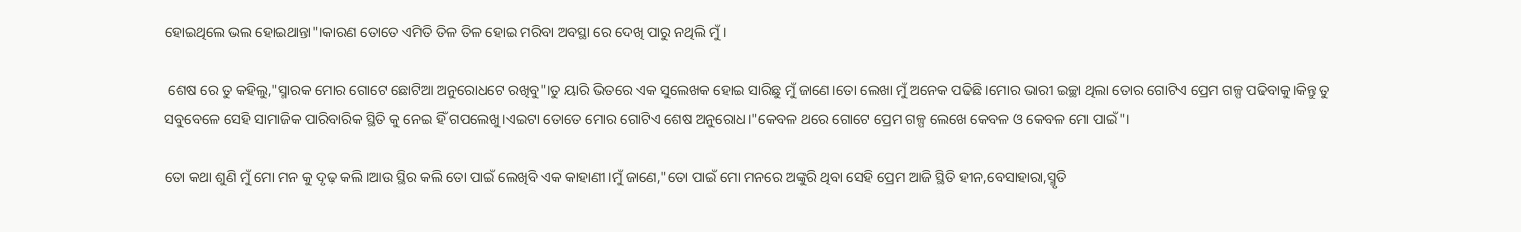ହୋଇଥିଲେ ଭଲ ହୋଇଥାନ୍ତା"।କାରଣ ତୋତେ ଏମିତି ତିଳ ତିଳ ହୋଇ ମରିବା ଅବସ୍ଥା ରେ ଦେଖି ପାରୁ ନଥିଲି ମୁଁ।

 ଶେଷ ରେ ତୁ କହିଲୁ,"ସ୍ମାରକ ମୋର ଗୋଟେ ଛୋଟିଆ ଅନୁରୋଧଟେ ରଖିବୁ"।ତୁ ୟାରି ଭିତରେ ଏକ ସୁଲେଖକ ହୋଇ ସାରିଛୁ ମୁଁ ଜାଣେ।ତୋ ଲେଖା ମୁଁ ଅନେକ ପଢିଛି।ମୋର ଭାରୀ ଇଚ୍ଛା ଥିଲା ତୋର ଗୋଟିଏ ପ୍ରେମ ଗଳ୍ପ ପଢିବାକୁ।କିନ୍ତୁ ତୁ ସବୁବେଳେ ସେହି ସାମାଜିକ ପାରିବାରିକ ସ୍ଥିତି କୁ ନେଇ ହିଁ ଗପଲେଖୁ।ଏଇଟା ତୋତେ ମୋର ଗୋଟିଏ ଶେଷ ଅନୁରୋଧ।"କେବଳ ଥରେ ଗୋଟେ ପ୍ରେମ ଗଳ୍ପ ଲେଖେ କେବଳ ଓ କେବଳ ମୋ ପାଇଁ"।

ତୋ କଥା ଶୁଣି ମୁଁ ମୋ ମନ କୁ ଦୃଢ଼ କଲି।ଆଉ ସ୍ଥିର କଲି ତୋ ପାଇଁ ଲେଖିବି ଏକ କାହାଣୀ।ମୁଁ ଜାଣେ,"ତୋ ପାଇଁ ମୋ ମନରେ ଅଙ୍କୁରି ଥିବା ସେହି ପ୍ରେମ ଆଜି ସ୍ଥିତି ହୀନ,ବେସାହାରା,ସ୍ମୃତି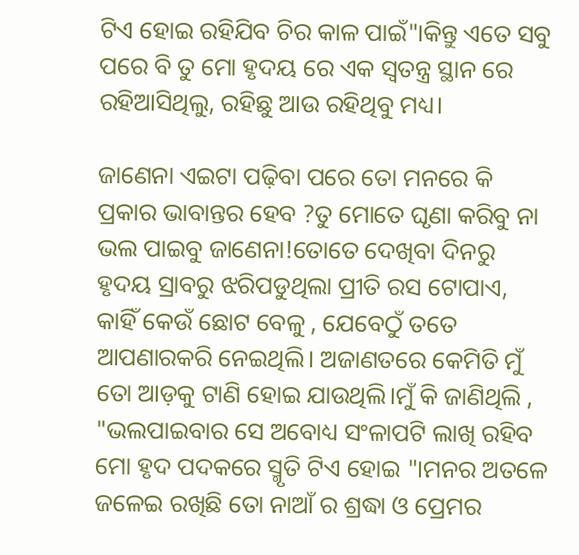ଟିଏ ହୋଇ ରହିଯିବ ଚିର କାଳ ପାଇଁ"।କିନ୍ତୁ ଏତେ ସବୁ ପରେ ବି ତୁ ମୋ ହୃଦୟ ରେ ଏକ ସ୍ବତନ୍ତ୍ର ସ୍ଥାନ ରେ ରହିଆସିଥିଲୁ, ରହିଛୁ ଆଉ ରହିଥିବୁ ମଧ୍ୟ।

ଜାଣେନା ଏଇଟା ପଢ଼ିବା ପରେ ତୋ ମନରେ କି ପ୍ରକାର ଭାବାନ୍ତର ହେବ ?ତୁ ମୋତେ ଘୃଣା କରିବୁ ନା ଭଲ ପାଇବୁ ଜାଣେନା!ତୋତେ ଦେଖିବା ଦିନରୁ ହୃଦୟ ସ୍ରାବରୁ ଝରିପଡୁଥିଲା ପ୍ରୀତି ରସ ଟୋପାଏ, କାହିଁ କେଉଁ ଛୋଟ ବେଳୁ , ଯେବେଠୁଁ ତତେ ଆପଣାରକରି ନେଇଥିଲି। ଅଜାଣତରେ କେମିତି ମୁଁ ତୋ ଆଡ଼କୁ ଟାଣି ହୋଇ ଯାଉଥିଲି।ମୁଁ କି ଜାଣିଥିଲି , "ଭଲପାଇବାର ସେ ଅବୋଧ୍ୟ ସଂଳାପଟି ଲାଖି ରହିବ ମୋ ହୃଦ ପଦକରେ ସ୍ମୃତି ଟିଏ ହୋଇ "।ମନର ଅତଳେ ଜଳେଇ ରଖିଛି ତୋ ନାଆଁ ର ଶ୍ରଦ୍ଧା ଓ ପ୍ରେମର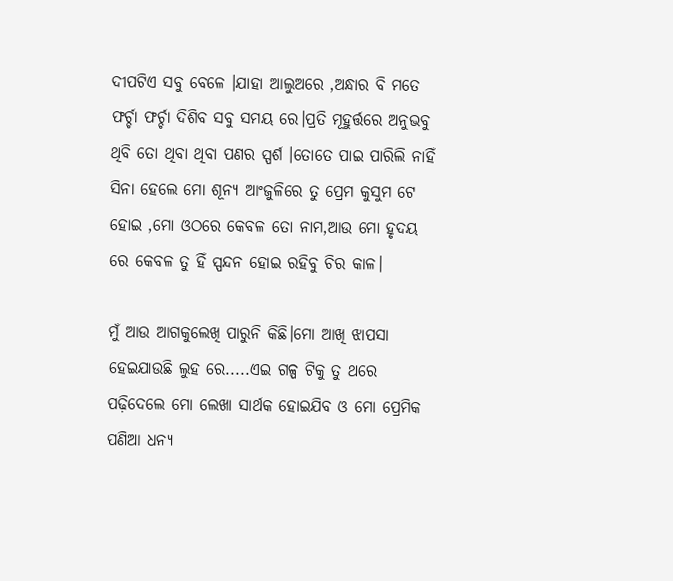ଦୀପଟିଏ ସବୁ ବେଳେ ।ଯାହା ଆଲୁଅରେ ,ଅନ୍ଧାର ବି ମତେ ଫର୍ଚ୍ଚା ଫର୍ଚ୍ଚା ଦିଶିବ ସବୁ ସମୟ ରେ।ପ୍ରତି ମୂହୁର୍ତ୍ତରେ ଅନୁଭବୁ ଥିବି ତୋ ଥିବା ଥିବା ପଣର ସ୍ପର୍ଶ ।ତୋତେ ପାଇ ପାରିଲି ନାହିଁ ସିନା ହେଲେ ମୋ ଶୂନ୍ୟ ଆଂଜୁଳିରେ ତୁ ପ୍ରେମ କୁସୁମ ଟେ ହୋଇ ,ମୋ ଓଠରେ କେବଳ ତୋ ନାମ,ଆଉ ମୋ ହୃଦୟ ରେ କେବଳ ତୁ ହିଁ ସ୍ପନ୍ଦନ ହୋଇ ରହିବୁ ଚିର କାଳ।

ମୁଁ ଆଉ ଆଗକୁଲେଖି ପାରୁନି କିଛି।ମୋ ଆଖି ଝାପସା ହେଇଯାଉଛି ଲୁହ ରେ.....ଏଇ ଗଳ୍ପ ଟିକୁ ତୁ ଥରେ ପଢ଼ିଦେଲେ ମୋ ଲେଖା ସାର୍ଥକ ହୋଇଯିବ ଓ ମୋ ପ୍ରେମିକ ପଣିଆ ଧନ୍ୟ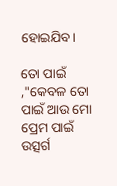ହୋଇଯିବ।

ତୋ ପାଇଁ ,"କେବଳ ତୋ ପାଇଁ ଆଉ ମୋ ପ୍ରେମ ପାଇଁ ଉତ୍ସର୍ଗ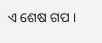ଏ ଶେଷ ଗପ ।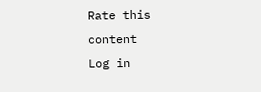Rate this content
Log in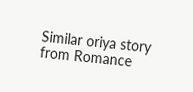Similar oriya story from Romance